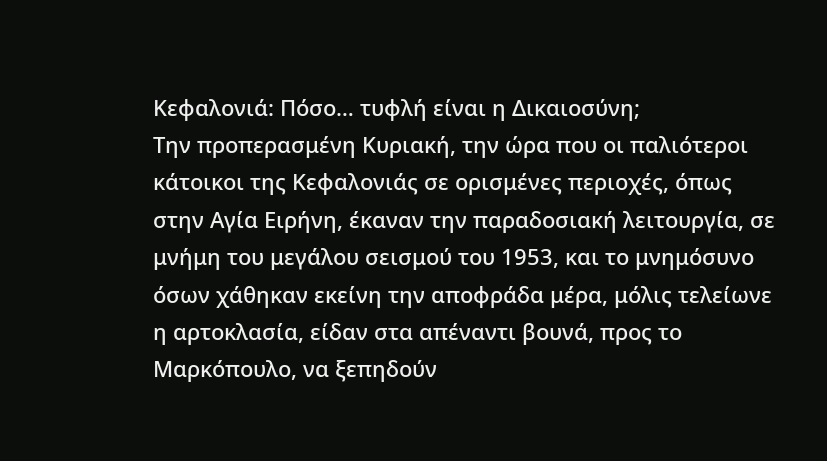Κεφαλονιά: Πόσο… τυφλή είναι η Δικαιοσύνη;
Tην προπερασμένη Κυριακή, την ώρα που οι παλιότεροι κάτοικοι της Κεφαλονιάς σε ορισμένες περιοχές, όπως στην Αγία Ειρήνη, έκαναν την παραδοσιακή λειτουργία, σε μνήμη του μεγάλου σεισμού του 1953, και το μνημόσυνο όσων χάθηκαν εκείνη την αποφράδα μέρα, μόλις τελείωνε η αρτοκλασία, είδαν στα απέναντι βουνά, προς το Μαρκόπουλο, να ξεπηδούν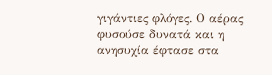γιγάντιες φλόγες. Ο αέρας φυσούσε δυνατά και η ανησυχία έφτασε στα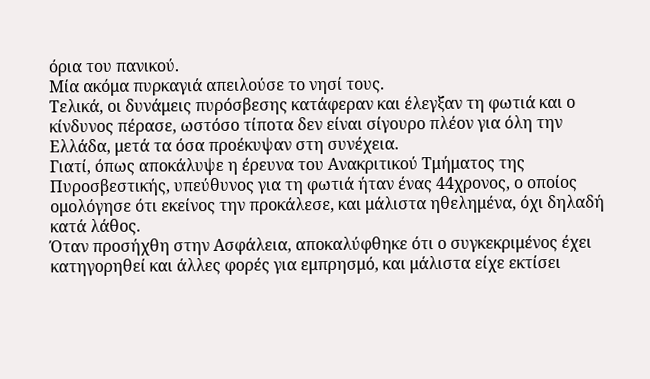όρια του πανικού.
Μία ακόμα πυρκαγιά απειλούσε το νησί τους.
Τελικά, οι δυνάμεις πυρόσβεσης κατάφεραν και έλεγξαν τη φωτιά και ο κίνδυνος πέρασε, ωστόσο τίποτα δεν είναι σίγουρο πλέον για όλη την Ελλάδα, μετά τα όσα προέκυψαν στη συνέχεια.
Γιατί, όπως αποκάλυψε η έρευνα του Ανακριτικού Τμήματος της Πυροσβεστικής, υπεύθυνος για τη φωτιά ήταν ένας 44χρονος, ο οποίος ομολόγησε ότι εκείνος την προκάλεσε, και μάλιστα ηθελημένα, όχι δηλαδή κατά λάθος.
Όταν προσήχθη στην Ασφάλεια, αποκαλύφθηκε ότι ο συγκεκριμένος έχει κατηγορηθεί και άλλες φορές για εμπρησμό, και μάλιστα είχε εκτίσει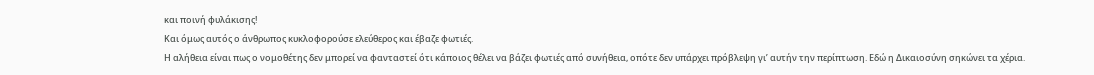και ποινή φυλάκισης!
Και όμως αυτός ο άνθρωπος κυκλοφορούσε ελεύθερος και έβαζε φωτιές.
Η αλήθεια είναι πως ο νομοθέτης δεν μπορεί να φανταστεί ότι κάποιος θέλει να βάζει φωτιές από συνήθεια, οπότε δεν υπάρχει πρόβλεψη γι’ αυτήν την περίπτωση. Εδώ η Δικαιοσύνη σηκώνει τα χέρια.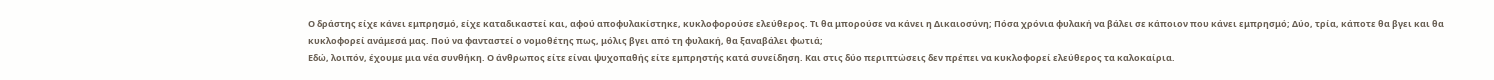Ο δράστης είχε κάνει εμπρησμό, είχε καταδικαστεί και, αφού αποφυλακίστηκε, κυκλοφορούσε ελεύθερος. Τι θα μπορούσε να κάνει η Δικαιοσύνη; Πόσα χρόνια φυλακή να βάλει σε κάποιον που κάνει εμπρησμό; Δύο, τρία, κάποτε θα βγει και θα κυκλοφορεί ανάμεσά μας. Πού να φανταστεί ο νομοθέτης πως, μόλις βγει από τη φυλακή, θα ξαναβάλει φωτιά;
Εδώ, λοιπόν, έχουμε μια νέα συνθήκη. Ο άνθρωπος είτε είναι ψυχοπαθής είτε εμπρηστής κατά συνείδηση. Και στις δύο περιπτώσεις δεν πρέπει να κυκλοφορεί ελεύθερος τα καλοκαίρια.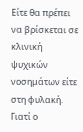Είτε θα πρέπει να βρίσκεται σε κλινική ψυχικών νοσημάτων είτε στη φυλακή.
Γιατί ο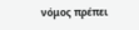νόμος πρέπει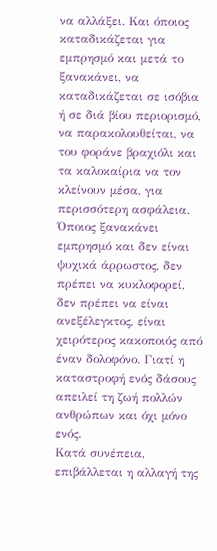να αλλάξει. Και όποιος καταδικάζεται για εμπρησμό και μετά το ξανακάνει, να καταδικάζεται σε ισόβια ή σε διά βίου περιορισμό, να παρακολουθείται, να του φοράνε βραχιόλι και τα καλοκαίρια να τον κλείνουν μέσα, για περισσότερη ασφάλεια. Όποιος ξανακάνει εμπρησμό και δεν είναι ψυχικά άρρωστος, δεν πρέπει να κυκλοφορεί, δεν πρέπει να είναι ανεξέλεγκτος, είναι χειρότερος κακοποιός από έναν δολοφόνο. Γιατί η καταστροφή ενός δάσους απειλεί τη ζωή πολλών ανθρώπων και όχι μόνο ενός.
Κατά συνέπεια, επιβάλλεται η αλλαγή της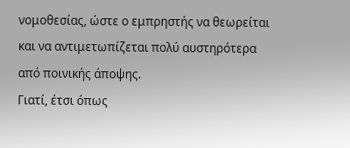νομοθεσίας, ώστε ο εμπρηστής να θεωρείται και να αντιμετωπίζεται πολύ αυστηρότερα από ποινικής άποψης.
Γιατί, έτσι όπως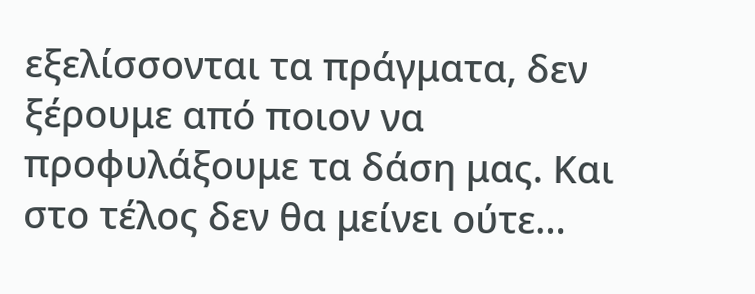εξελίσσονται τα πράγματα, δεν ξέρουμε από ποιον να προφυλάξουμε τα δάση μας. Και στο τέλος δεν θα μείνει ούτε…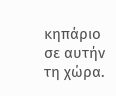κηπάριο σε αυτήν τη χώρα.